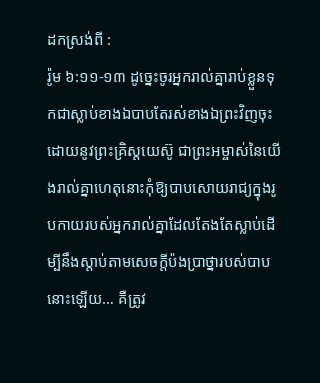ដកស្រង់ពី :
រ៉ូម ៦:១១-១៣ ដូច្នេះចូរអ្នករាល់គ្នារាប់ខ្លួនទុកជាស្លាប់ខាងឯបាបតែរស់ខាងឯព្រះវិញចុះដោយនូវព្រះគ្រិស្តយេស៊ូ ជាព្រះអម្ចាស់នៃយើងរាល់គ្នាហេតុនោះកុំឱ្យបាបសោយរាជ្យក្នុងរូបកាយរបស់អ្នករាល់គ្នាដែលតែងតែស្លាប់ដើម្បីនឹងស្តាប់តាមសេចក្តីប៉ងប្រាថ្នារបស់បាបនោះឡើយ… គឺត្រូវ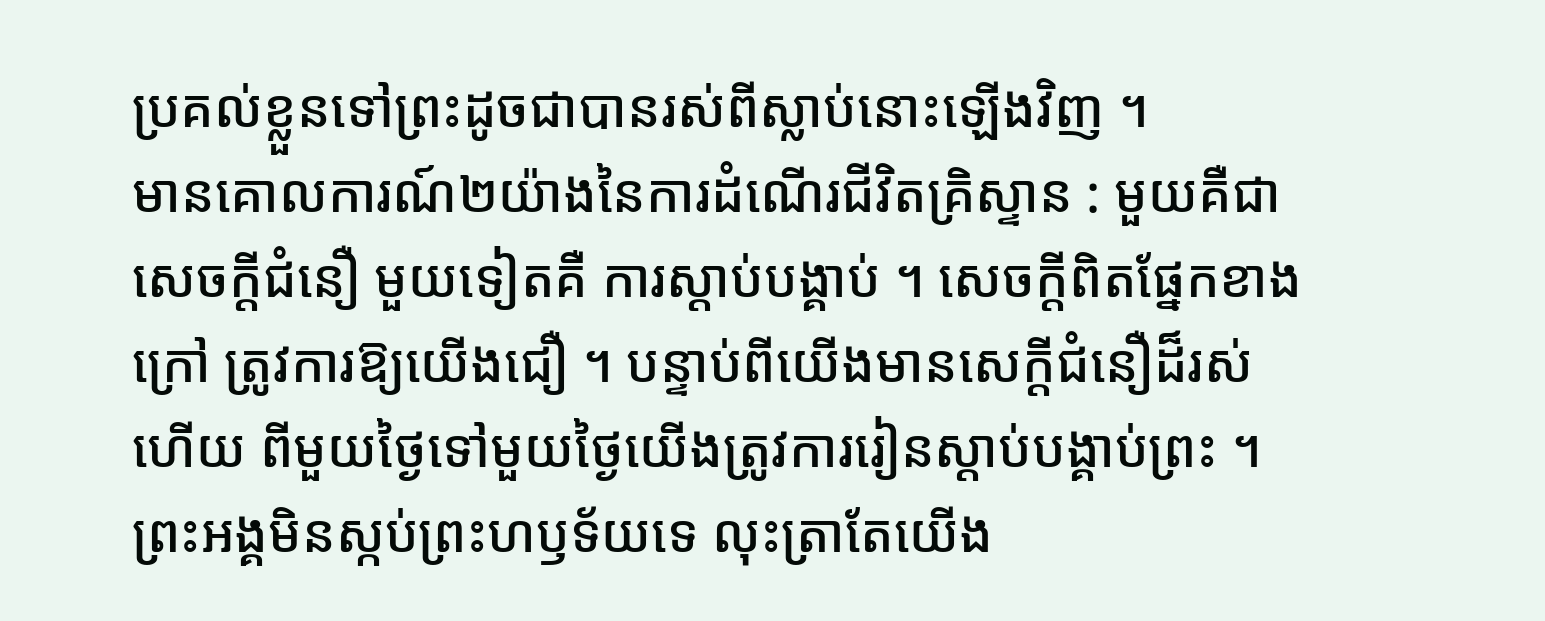ប្រគល់ខ្លួនទៅព្រះដូចជាបានរស់ពីស្លាប់នោះឡើងវិញ ។
មានគោលការណ៍២យ៉ាងនៃការដំណើរជីវិតគ្រិស្ទាន : មួយគឺជាសេចក្តីជំនឿ មួយទៀតគឺ ការស្តាប់បង្គាប់ ។ សេចក្តីពិតផ្នែកខាងក្រៅ ត្រូវការឱ្យយើងជឿ ។ បន្ទាប់ពីយើងមានសេក្តីជំនឿដ៏រស់ហើយ ពីមួយថ្ងៃទៅមួយថ្ងៃយើងត្រូវការរៀនស្តាប់បង្គាប់ព្រះ ។ ព្រះអង្គមិនស្កប់ព្រះហឫទ័យទេ លុះត្រាតែយើង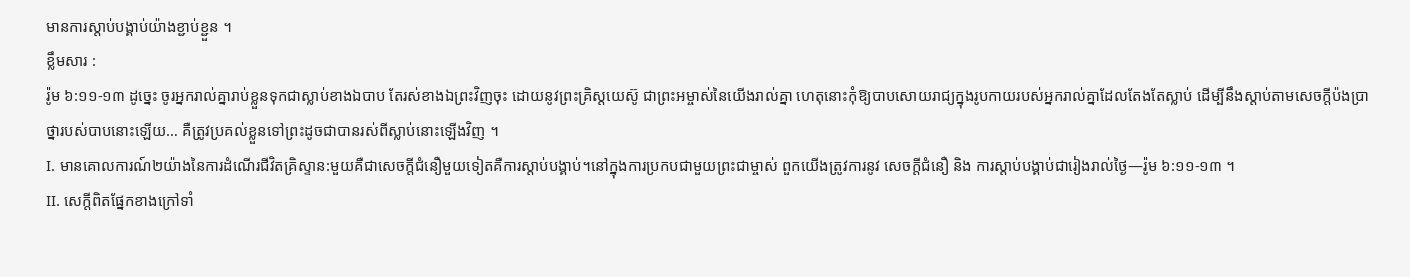មានការស្តាប់បង្គាប់យ៉ាងខ្ជាប់ខ្ជួន ។
ខ្លឹមសារ :
រ៉ូម ៦:១១-១៣ ដូច្នេះ ចូរអ្នករាល់គ្នារាប់ខ្លួនទុកជាស្លាប់ខាងឯបាប តែរស់ខាងឯព្រះវិញចុះ ដោយនូវព្រះគ្រិស្តយេស៊ូ ជាព្រះអម្ចាស់នៃយើងរាល់គ្នា ហេតុនោះកុំឱ្យបាបសោយរាជ្យក្នុងរូបកាយរបស់អ្នករាល់គ្នាដែលតែងតែស្លាប់ ដើម្បីនឹងស្តាប់តាមសេចក្តីប៉ងប្រាថ្នារបស់បាបនោះឡើយ… គឺត្រូវប្រគល់ខ្លួនទៅព្រះដូចជាបានរស់ពីស្លាប់នោះឡើងវិញ ។
I. មានគោលការណ៍២យ៉ាងនៃការដំណើរជីវិតគ្រិស្ទាន:មួយគឺជាសេចក្តីជំនឿមួយទៀតគឺការស្តាប់បង្គាប់។នៅក្នុងការប្រកបជាមួយព្រះជាម្ចាស់ ពួកយើងត្រូវការនូវ សេចក្តីជំនឿ និង ការស្តាប់បង្គាប់ជារៀងរាល់ថ្ងៃ—រ៉ូម ៦:១១-១៣ ។
II. សេក្តីពិតផ្នែកខាងក្រៅទាំ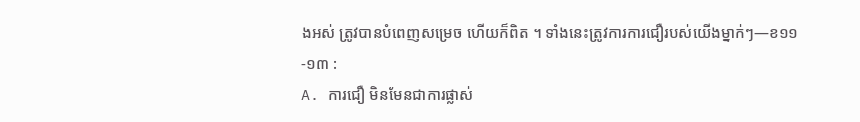ងអស់ ត្រូវបានបំពេញសម្រេច ហើយក៏ពិត ។ ទាំងនេះត្រូវការការជឿរបស់យើងម្នាក់ៗ—ខ១១-១៣ :
A. ការជឿ មិនមែនជាការផ្លាស់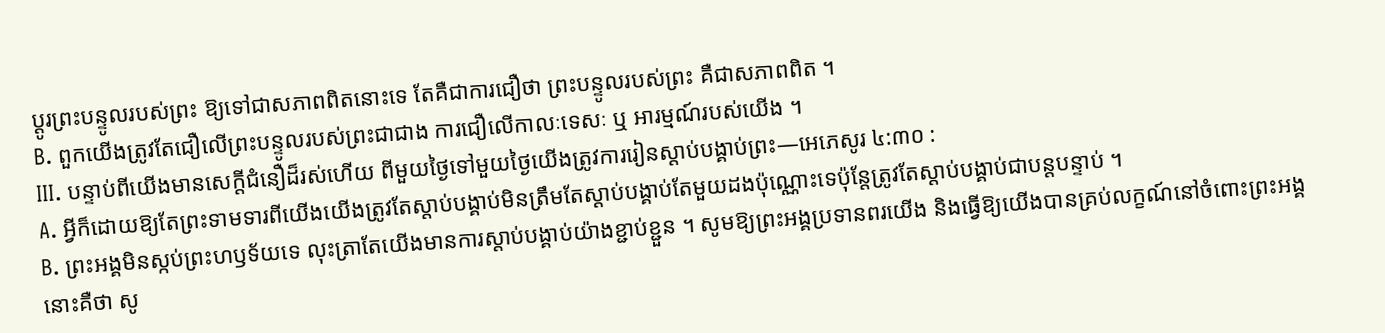ប្តូរព្រះបន្ទូលរបស់ព្រះ ឱ្យទៅជាសភាពពិតនោះទេ តែគឺជាការជឿថា ព្រះបន្ទូលរបស់ព្រះ គឺជាសភាពពិត ។
B. ពួកយើងត្រូវតែជឿលើព្រះបន្ទូលរបស់ព្រះជាជាង ការជឿលើកាលៈទេសៈ ឬ អារម្មណ៍របស់យើង ។
III. បន្ទាប់ពីយើងមានសេក្តីជំនឿដ៏រស់ហើយ ពីមួយថ្ងៃទៅមួយថ្ងៃយើងត្រូវការរៀនស្តាប់បង្គាប់ព្រះ—អេភេសូរ ៤:៣០ :
A. អ្វីក៏ដោយឱ្យតែព្រះទាមទារពីយើងយើងត្រូវតែស្តាប់បង្គាប់មិនត្រឹមតែស្តាប់បង្គាប់តែមួយដងប៉ុណ្ណោះទេប៉ុន្តែត្រូវតែស្តាប់បង្គាប់ជាបន្តបន្ទាប់ ។
B. ព្រះអង្គមិនស្កប់ព្រះហឫទ័យទេ លុះត្រាតែយើងមានការស្តាប់បង្គាប់យ៉ាងខ្ជាប់ខ្ជួន ។ សូមឱ្យព្រះអង្គប្រទានពរយើង និងធ្វើឱ្យយើងបានគ្រប់លក្ខណ៍នៅចំពោះព្រះអង្គ នោះគឺថា សូ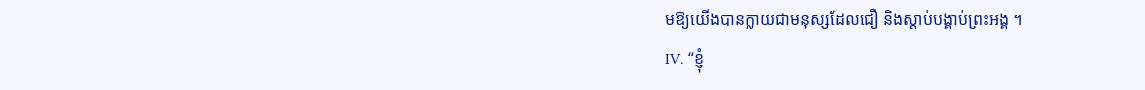មឱ្យយើងបានក្លាយជាមនុស្សដែលជឿ និងស្តាប់បង្គាប់ព្រះអង្គ ។
IV. “ខ្ញុំ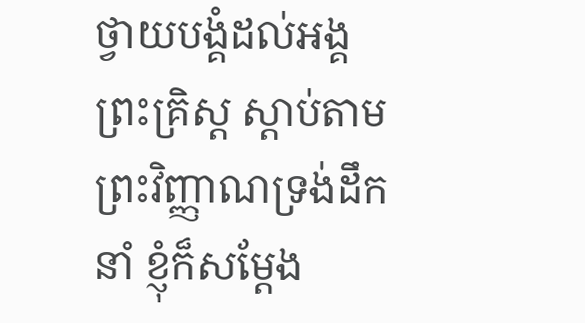ថ្វាយបង្គំដល់អង្គព្រះគ្រិស្ដ ស្តាប់តាមព្រះវិញ្ញាណទ្រង់ដឹកនាំ ខ្ញុំក៏សម្តែង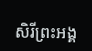សិរីព្រះអង្គ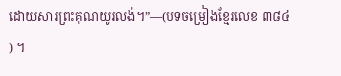ដោយសារព្រះគុណយូរលង់។”—(បទចម្រៀងខ្មែរលេខ ៣៨៤ ) ។